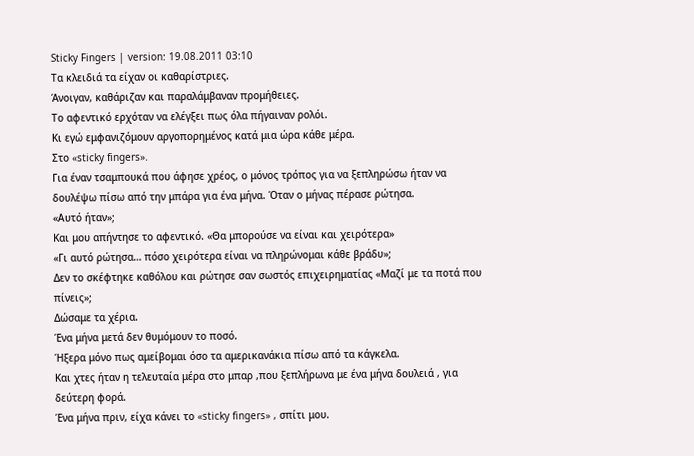Sticky Fingers | version: 19.08.2011 03:10
Τα κλειδιά τα είχαν οι καθαρίστριες.
Άνοιγαν, καθάριζαν και παραλάμβαναν προμήθειες.
Το αφεντικό ερχόταν να ελέγξει πως όλα πήγαιναν ρολόι.
Κι εγώ εμφανιζόμουν αργοπορημένος κατά μια ώρα κάθε μέρα.
Στο «sticky fingers».
Για έναν τσαμπουκά που άφησε χρέος, ο μόνος τρόπος για να ξεπληρώσω ήταν να δουλέψω πίσω από την μπάρα για ένα μήνα. Όταν ο μήνας πέρασε ρώτησα.
«Αυτό ήταν»;
Και μου απήντησε το αφεντικό. «Θα μπορούσε να είναι και χειρότερα»
«Γι αυτό ρώτησα… πόσο χειρότερα είναι να πληρώνομαι κάθε βράδυ»;
Δεν το σκέφτηκε καθόλου και ρώτησε σαν σωστός επιχειρηματίας «Μαζί με τα ποτά που πίνεις»;
Δώσαμε τα χέρια.
Ένα μήνα μετά δεν θυμόμουν το ποσό.
Ήξερα μόνο πως αμείβομαι όσο τα αμερικανάκια πίσω από τα κάγκελα.
Και χτες ήταν η τελευταία μέρα στο μπαρ ,που ξεπλήρωνα με ένα μήνα δουλειά , για δεύτερη φορά.
Ένα μήνα πριν, είχα κάνει το «sticky fingers» , σπίτι μου.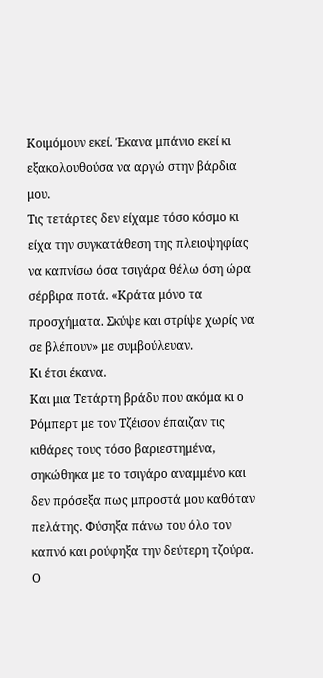Κοιμόμουν εκεί. Έκανα μπάνιο εκεί κι εξακολουθούσα να αργώ στην βάρδια μου.
Τις τετάρτες δεν είχαμε τόσο κόσμο κι είχα την συγκατάθεση της πλειοψηφίας να καπνίσω όσα τσιγάρα θέλω όση ώρα σέρβιρα ποτά. «Κράτα μόνο τα προσχήματα. Σκύψε και στρίψε χωρίς να σε βλέπουν» με συμβούλευαν.
Κι έτσι έκανα.
Και μια Τετάρτη βράδυ που ακόμα κι ο Ρόμπερτ με τον Τζέισον έπαιζαν τις κιθάρες τους τόσο βαριεστημένα, σηκώθηκα με το τσιγάρο αναμμένο και δεν πρόσεξα πως μπροστά μου καθόταν πελάτης. Φύσηξα πάνω του όλο τον καπνό και ρούφηξα την δεύτερη τζούρα.
Ο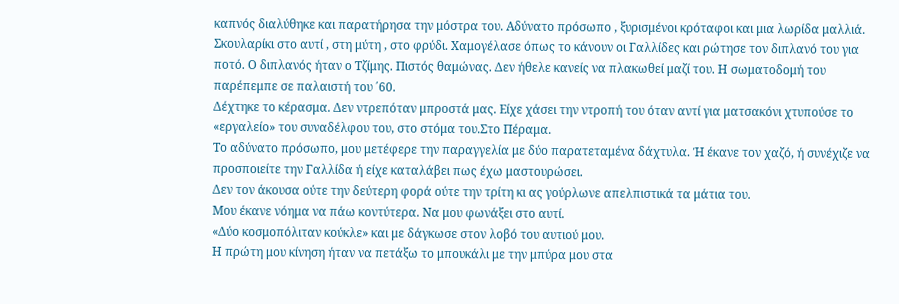καπνός διαλύθηκε και παρατήρησα την μόστρα του. Αδύνατο πρόσωπο , ξυρισμένοι κρόταφοι και μια λωρίδα μαλλιά. Σκουλαρίκι στο αυτί , στη μύτη , στο φρύδι. Χαμογέλασε όπως το κάνουν οι Γαλλίδες και ρώτησε τον διπλανό του για ποτό. Ο διπλανός ήταν ο Τζίμης. Πιστός θαμώνας. Δεν ήθελε κανείς να πλακωθεί μαζί του. Η σωματοδομή του παρέπεμπε σε παλαιστή του ΄60.
Δέχτηκε το κέρασμα. Δεν ντρεπόταν μπροστά μας. Είχε χάσει την ντροπή του όταν αντί για ματσακόνι χτυπούσε το «εργαλείο» του συναδέλφου του, στο στόμα του.Στο Πέραμα.
Το αδύνατο πρόσωπο, μου μετέφερε την παραγγελία με δύο παρατεταμένα δάχτυλα. Ή έκανε τον χαζό, ή συνέχιζε να προσποιείτε την Γαλλίδα ή είχε καταλάβει πως έχω μαστουρώσει.
Δεν τον άκουσα ούτε την δεύτερη φορά ούτε την τρίτη κι ας γούρλωνε απελπιστικά τα μάτια του.
Μου έκανε νόημα να πάω κοντύτερα. Να μου φωνάξει στο αυτί.
«Δύο κοσμοπόλιταν κούκλε» και με δάγκωσε στον λοβό του αυτιού μου.
Η πρώτη μου κίνηση ήταν να πετάξω το μπουκάλι με την μπύρα μου στα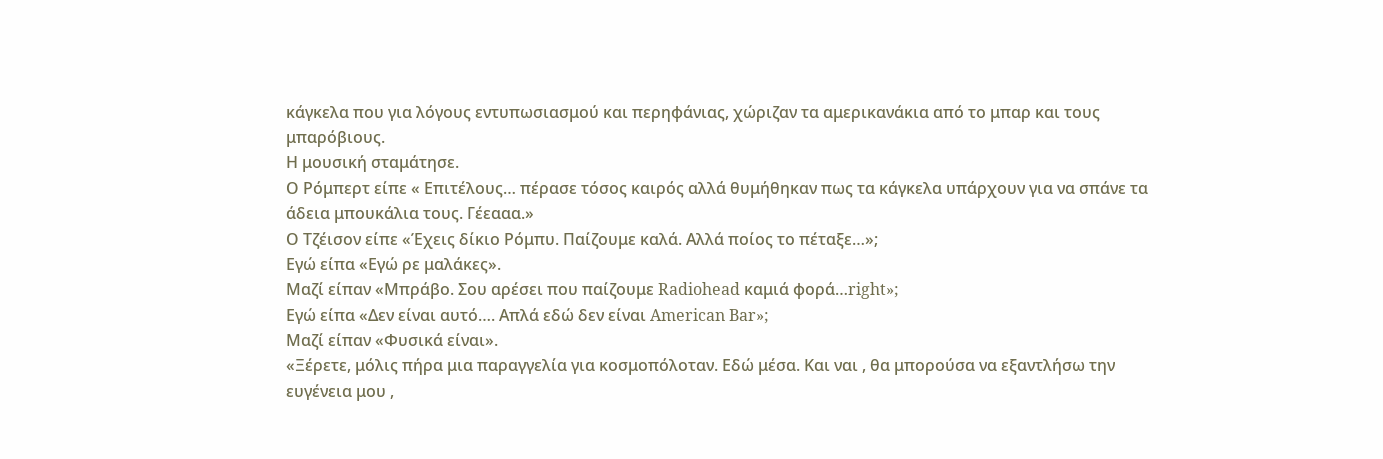κάγκελα που για λόγους εντυπωσιασμού και περηφάνιας, χώριζαν τα αμερικανάκια από το μπαρ και τους μπαρόβιους.
Η μουσική σταμάτησε.
Ο Ρόμπερτ είπε « Επιτέλους… πέρασε τόσος καιρός αλλά θυμήθηκαν πως τα κάγκελα υπάρχουν για να σπάνε τα άδεια μπουκάλια τους. Γέεααα.»
Ο Τζέισον είπε «Έχεις δίκιο Ρόμπυ. Παίζουμε καλά. Αλλά ποίος το πέταξε…»;
Εγώ είπα «Εγώ ρε μαλάκες».
Μαζί είπαν «Μπράβο. Σου αρέσει που παίζουμε Radiohead καμιά φορά…right»;
Εγώ είπα «Δεν είναι αυτό…. Απλά εδώ δεν είναι American Bar»;
Μαζί είπαν «Φυσικά είναι».
«Ξέρετε, μόλις πήρα μια παραγγελία για κοσμοπόλοταν. Εδώ μέσα. Και ναι , θα μπορούσα να εξαντλήσω την ευγένεια μου ,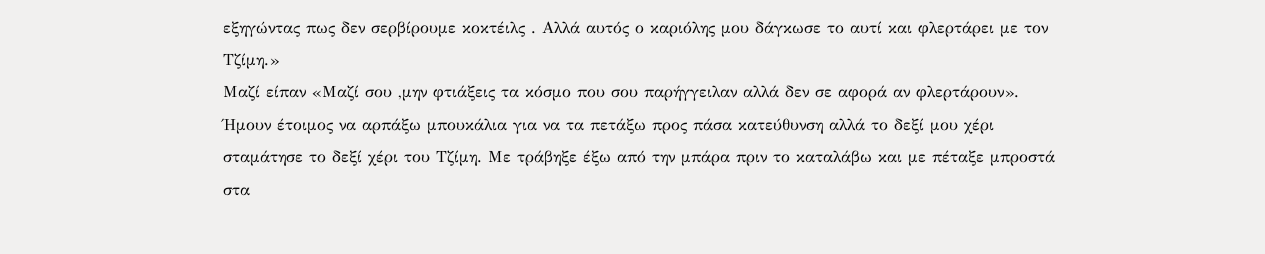εξηγώντας πως δεν σερβίρουμε κοκτέιλς . Αλλά αυτός ο καριόλης μου δάγκωσε το αυτί και φλερτάρει με τον Τζίμη.»
Μαζί είπαν «Μαζί σου ,μην φτιάξεις τα κόσμο που σου παρήγγειλαν αλλά δεν σε αφορά αν φλερτάρουν».
Ήμουν έτοιμος να αρπάξω μπουκάλια για να τα πετάξω προς πάσα κατεύθυνση αλλά το δεξί μου χέρι σταμάτησε το δεξί χέρι του Τζίμη. Με τράβηξε έξω από την μπάρα πριν το καταλάβω και με πέταξε μπροστά στα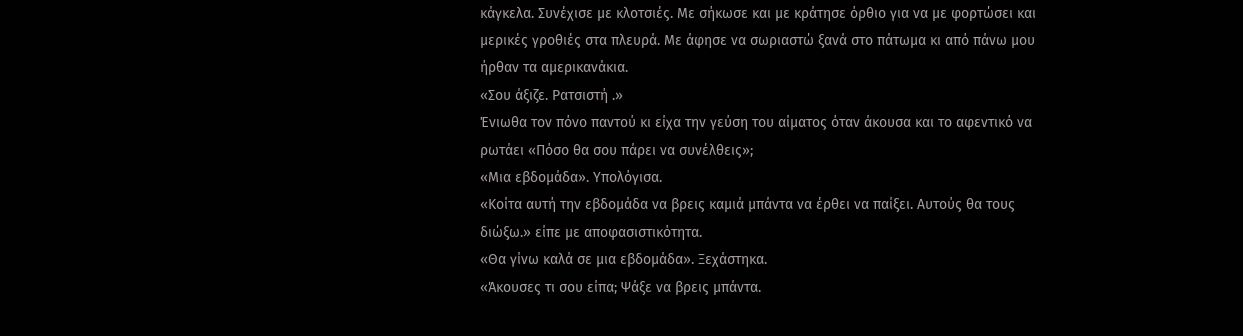κάγκελα. Συνέχισε με κλοτσιές. Με σήκωσε και με κράτησε όρθιο για να με φορτώσει και μερικές γροθιές στα πλευρά. Με άφησε να σωριαστώ ξανά στο πάτωμα κι από πάνω μου ήρθαν τα αμερικανάκια.
«Σου άξιζε. Ρατσιστή .»
Ένιωθα τον πόνο παντού κι είχα την γεύση του αίματος όταν άκουσα και το αφεντικό να ρωτάει «Πόσο θα σου πάρει να συνέλθεις»;
«Μια εβδομάδα». Υπολόγισα.
«Κοίτα αυτή την εβδομάδα να βρεις καμιά μπάντα να έρθει να παίξει. Αυτούς θα τους διώξω.» είπε με αποφασιστικότητα.
«Θα γίνω καλά σε μια εβδομάδα». Ξεχάστηκα.
«Άκουσες τι σου είπα; Ψάξε να βρεις μπάντα.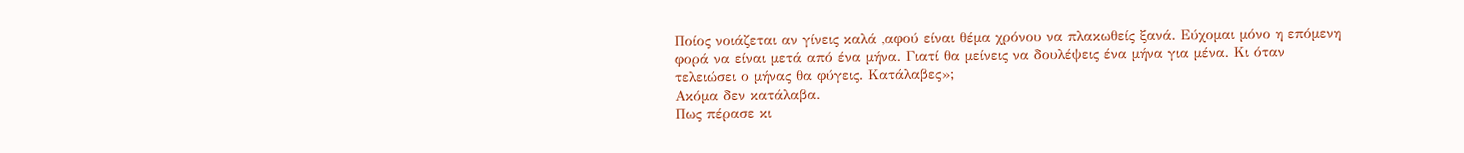Ποίος νοιάζεται αν γίνεις καλά ,αφού είναι θέμα χρόνου να πλακωθείς ξανά. Εύχομαι μόνο η επόμενη φορά να είναι μετά από ένα μήνα. Γιατί θα μείνεις να δουλέψεις ένα μήνα για μένα. Κι όταν τελειώσει ο μήνας θα φύγεις. Κατάλαβες»;
Ακόμα δεν κατάλαβα.
Πως πέρασε κι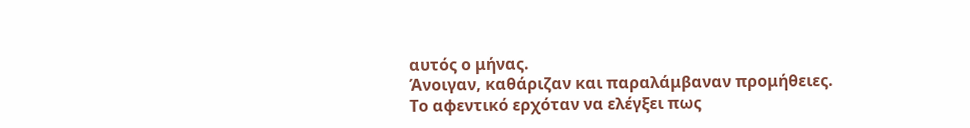αυτός ο μήνας.
Άνοιγαν, καθάριζαν και παραλάμβαναν προμήθειες.
Το αφεντικό ερχόταν να ελέγξει πως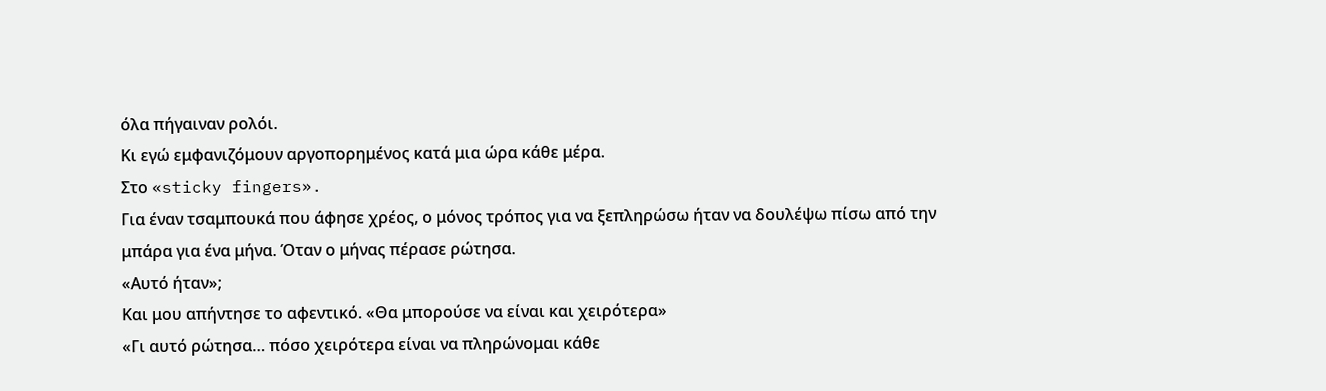όλα πήγαιναν ρολόι.
Κι εγώ εμφανιζόμουν αργοπορημένος κατά μια ώρα κάθε μέρα.
Στο «sticky fingers».
Για έναν τσαμπουκά που άφησε χρέος, ο μόνος τρόπος για να ξεπληρώσω ήταν να δουλέψω πίσω από την μπάρα για ένα μήνα. Όταν ο μήνας πέρασε ρώτησα.
«Αυτό ήταν»;
Και μου απήντησε το αφεντικό. «Θα μπορούσε να είναι και χειρότερα»
«Γι αυτό ρώτησα… πόσο χειρότερα είναι να πληρώνομαι κάθε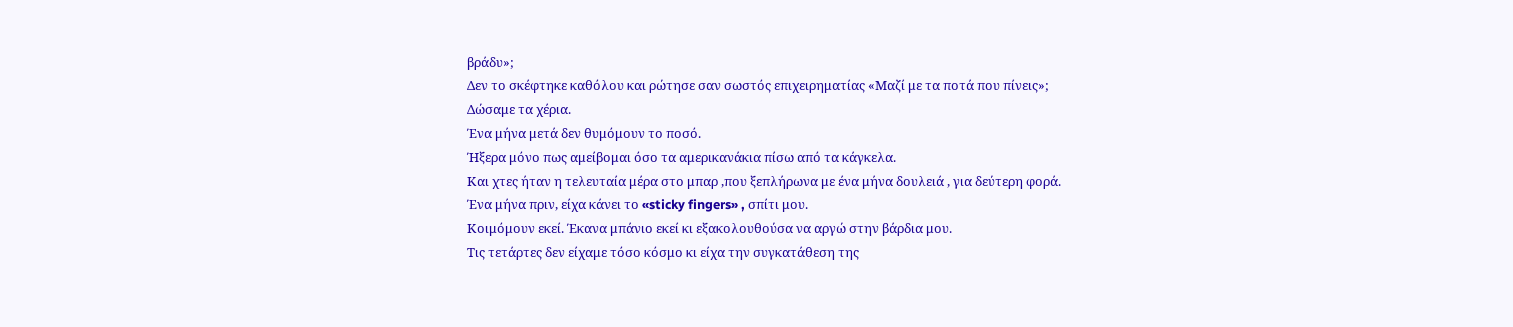βράδυ»;
Δεν το σκέφτηκε καθόλου και ρώτησε σαν σωστός επιχειρηματίας «Μαζί με τα ποτά που πίνεις»;
Δώσαμε τα χέρια.
Ένα μήνα μετά δεν θυμόμουν το ποσό.
Ήξερα μόνο πως αμείβομαι όσο τα αμερικανάκια πίσω από τα κάγκελα.
Και χτες ήταν η τελευταία μέρα στο μπαρ ,που ξεπλήρωνα με ένα μήνα δουλειά , για δεύτερη φορά.
Ένα μήνα πριν, είχα κάνει το «sticky fingers» , σπίτι μου.
Κοιμόμουν εκεί. Έκανα μπάνιο εκεί κι εξακολουθούσα να αργώ στην βάρδια μου.
Τις τετάρτες δεν είχαμε τόσο κόσμο κι είχα την συγκατάθεση της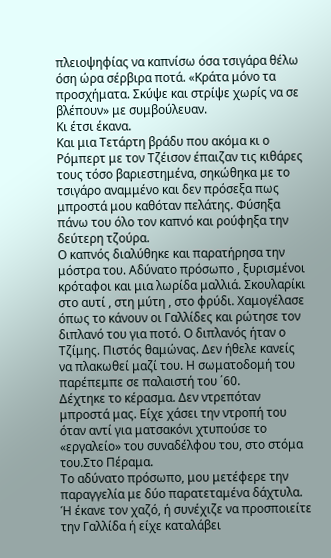πλειοψηφίας να καπνίσω όσα τσιγάρα θέλω όση ώρα σέρβιρα ποτά. «Κράτα μόνο τα προσχήματα. Σκύψε και στρίψε χωρίς να σε βλέπουν» με συμβούλευαν.
Κι έτσι έκανα.
Και μια Τετάρτη βράδυ που ακόμα κι ο Ρόμπερτ με τον Τζέισον έπαιζαν τις κιθάρες τους τόσο βαριεστημένα, σηκώθηκα με το τσιγάρο αναμμένο και δεν πρόσεξα πως μπροστά μου καθόταν πελάτης. Φύσηξα πάνω του όλο τον καπνό και ρούφηξα την δεύτερη τζούρα.
Ο καπνός διαλύθηκε και παρατήρησα την μόστρα του. Αδύνατο πρόσωπο , ξυρισμένοι κρόταφοι και μια λωρίδα μαλλιά. Σκουλαρίκι στο αυτί , στη μύτη , στο φρύδι. Χαμογέλασε όπως το κάνουν οι Γαλλίδες και ρώτησε τον διπλανό του για ποτό. Ο διπλανός ήταν ο Τζίμης. Πιστός θαμώνας. Δεν ήθελε κανείς να πλακωθεί μαζί του. Η σωματοδομή του παρέπεμπε σε παλαιστή του ΄60.
Δέχτηκε το κέρασμα. Δεν ντρεπόταν μπροστά μας. Είχε χάσει την ντροπή του όταν αντί για ματσακόνι χτυπούσε το «εργαλείο» του συναδέλφου του, στο στόμα του.Στο Πέραμα.
Το αδύνατο πρόσωπο, μου μετέφερε την παραγγελία με δύο παρατεταμένα δάχτυλα. Ή έκανε τον χαζό, ή συνέχιζε να προσποιείτε την Γαλλίδα ή είχε καταλάβει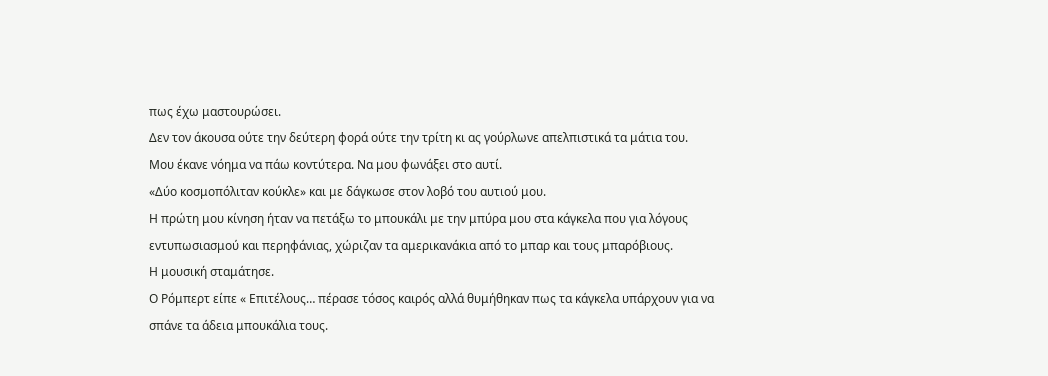πως έχω μαστουρώσει.
Δεν τον άκουσα ούτε την δεύτερη φορά ούτε την τρίτη κι ας γούρλωνε απελπιστικά τα μάτια του.
Μου έκανε νόημα να πάω κοντύτερα. Να μου φωνάξει στο αυτί.
«Δύο κοσμοπόλιταν κούκλε» και με δάγκωσε στον λοβό του αυτιού μου.
Η πρώτη μου κίνηση ήταν να πετάξω το μπουκάλι με την μπύρα μου στα κάγκελα που για λόγους εντυπωσιασμού και περηφάνιας, χώριζαν τα αμερικανάκια από το μπαρ και τους μπαρόβιους.
Η μουσική σταμάτησε.
Ο Ρόμπερτ είπε « Επιτέλους… πέρασε τόσος καιρός αλλά θυμήθηκαν πως τα κάγκελα υπάρχουν για να σπάνε τα άδεια μπουκάλια τους.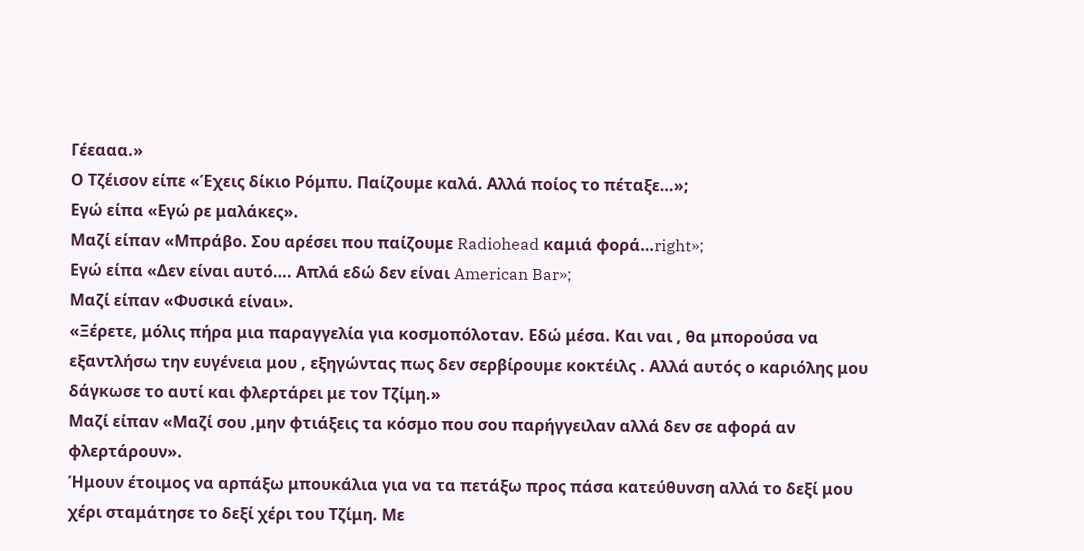Γέεααα.»
Ο Τζέισον είπε «Έχεις δίκιο Ρόμπυ. Παίζουμε καλά. Αλλά ποίος το πέταξε…»;
Εγώ είπα «Εγώ ρε μαλάκες».
Μαζί είπαν «Μπράβο. Σου αρέσει που παίζουμε Radiohead καμιά φορά…right»;
Εγώ είπα «Δεν είναι αυτό…. Απλά εδώ δεν είναι American Bar»;
Μαζί είπαν «Φυσικά είναι».
«Ξέρετε, μόλις πήρα μια παραγγελία για κοσμοπόλοταν. Εδώ μέσα. Και ναι , θα μπορούσα να εξαντλήσω την ευγένεια μου , εξηγώντας πως δεν σερβίρουμε κοκτέιλς . Αλλά αυτός ο καριόλης μου δάγκωσε το αυτί και φλερτάρει με τον Τζίμη.»
Μαζί είπαν «Μαζί σου ,μην φτιάξεις τα κόσμο που σου παρήγγειλαν αλλά δεν σε αφορά αν φλερτάρουν».
Ήμουν έτοιμος να αρπάξω μπουκάλια για να τα πετάξω προς πάσα κατεύθυνση αλλά το δεξί μου χέρι σταμάτησε το δεξί χέρι του Τζίμη. Με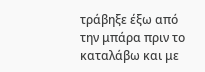τράβηξε έξω από την μπάρα πριν το καταλάβω και με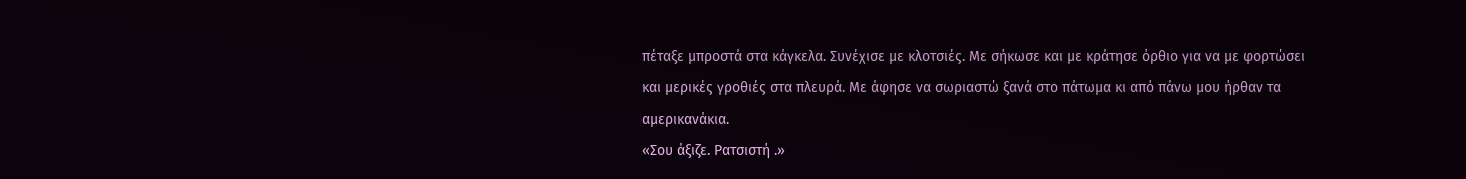πέταξε μπροστά στα κάγκελα. Συνέχισε με κλοτσιές. Με σήκωσε και με κράτησε όρθιο για να με φορτώσει και μερικές γροθιές στα πλευρά. Με άφησε να σωριαστώ ξανά στο πάτωμα κι από πάνω μου ήρθαν τα αμερικανάκια.
«Σου άξιζε. Ρατσιστή .»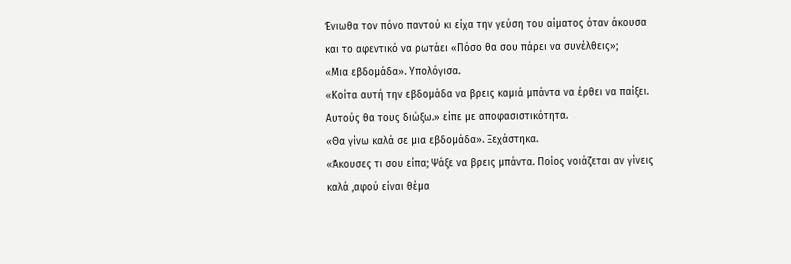Ένιωθα τον πόνο παντού κι είχα την γεύση του αίματος όταν άκουσα και το αφεντικό να ρωτάει «Πόσο θα σου πάρει να συνέλθεις»;
«Μια εβδομάδα». Υπολόγισα.
«Κοίτα αυτή την εβδομάδα να βρεις καμιά μπάντα να έρθει να παίξει. Αυτούς θα τους διώξω.» είπε με αποφασιστικότητα.
«Θα γίνω καλά σε μια εβδομάδα». Ξεχάστηκα.
«Άκουσες τι σου είπα; Ψάξε να βρεις μπάντα. Ποίος νοιάζεται αν γίνεις καλά ,αφού είναι θέμα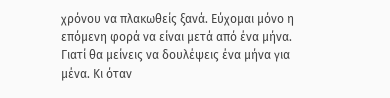χρόνου να πλακωθείς ξανά. Εύχομαι μόνο η επόμενη φορά να είναι μετά από ένα μήνα. Γιατί θα μείνεις να δουλέψεις ένα μήνα για μένα. Κι όταν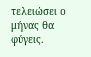τελειώσει ο μήνας θα φύγεις.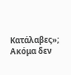Κατάλαβες»;
Ακόμα δεν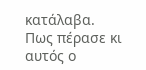κατάλαβα.
Πως πέρασε κι αυτός ο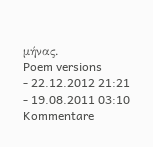μήνας.
Poem versions
- 22.12.2012 21:21
- 19.08.2011 03:10
Kommentare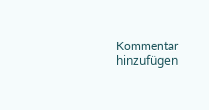Kommentar hinzufügen